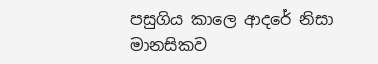පසුගිය කාලෙ ආදරේ නිසා මානසිකව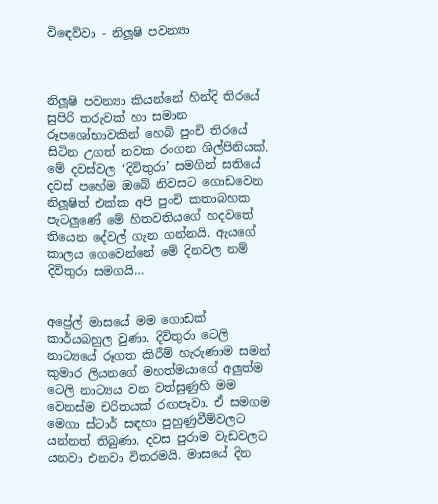විඳෙව්වා - නිලූෂි පවන්‍යා



නිලූෂි පවන්‍යා කියන්නේ හින්දි තිරයේ සුපිරි තරුවක් හා සමාන රූපශෝභාවකින් හෙබි පුංචි තිරයේ සිටින උගත් නවක රංගන ශිල්පිනියක්. මේ දවස්වල ‘දිවිතුරා’ සමගින් සතියේ දවස් පහේම ඔබේ නිවසට ගොඩවෙන නිලූෂිත් එක්ක අපි පුංචි කතාබහක පැටලුණේ මේ හිතවතියගේ හදවතේ තියෙන දේවල් ගැන ගන්නයි. ඇයගේ කාලය ගෙවෙන්නේ මේ දිනවල නම් දිවිතුරා සමගයි…


අප්‍රේල් මාසයේ මම ගොඩක් කාර්යබහුල වුණා. දිවිතුරා ටෙලි නාට්‍යයේ රූගත කිරීම් හැරුණාම සමන් කුමාර ලියනගේ මහත්මයාගේ අලුත්ම ටෙලි නාට්‍යය වන වත්සුණුහි මම වෙනස්ම චරිතයක් රඟපෑවා. ඒ සමගම මෙගා ස්ටාර් සඳහා පුහුණුවීම්වලට යන්නත් තිබුණා. දවස පුරාම වැඩවලට යනවා එනවා විතරමයි. මාසයේ දින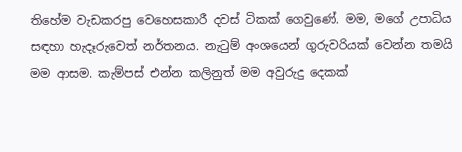තිහේම වැඩකරපු වෙහෙසකාරී දවස් ටිකක් ගෙවුණේ. මම, මගේ උපාධිය සඳහා හැදෑරුවෙත් නර්තනය. නැටුම් අංශයෙන් ගුරුවරියක් වෙන්න තමයි මම ආසම. කැම්පස් එන්න කලිනුත් මම අවුරුදු දෙකක්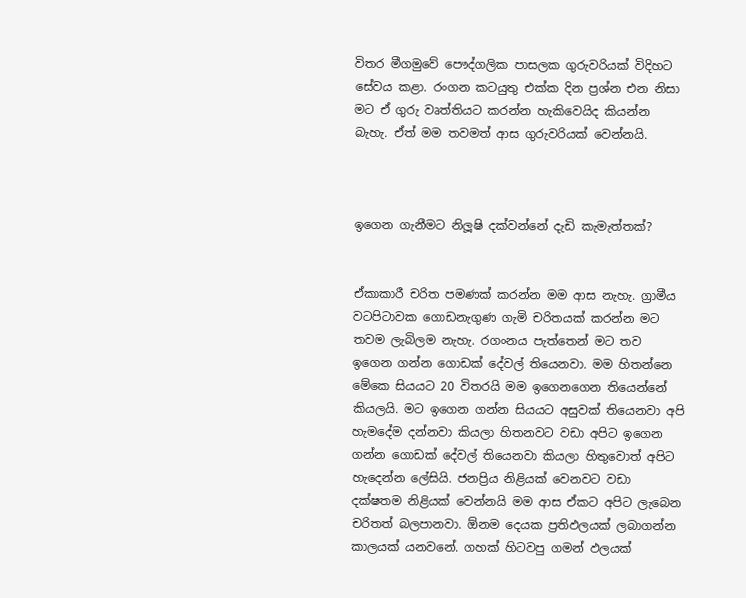විතර මීගමුවේ පෞද්ගලික පාසලක ගුරුවරියක් විදිහට සේවය කළා. රංගන කටයුතු එක්ක දින ප්‍රශ්න එන නිසා මට ඒ ගුරු වෘත්තියට කරන්න හැකිවෙයිද කියන්න බැහැ. ඒත් මම තවමත් ආස ගුරුවරියක් වෙන්නයි.



ඉගෙන ගැනීමට නිලූෂි දක්වන්නේ දැඩි කැමැත්තක්?


ඒකාකාරී චරිත පමණක් කරන්න මම ආස නැහැ. ග්‍රාමීය වටපිටාවක ගොඩනැගුණ ගැමි චරිතයක් කරන්න මට තවම ලැබිලම නැහැ. රගංනය පැත්තෙන් මට තව ඉගෙන ගන්න ගොඩක් දේවල් තියෙනවා. මම හිතන්නෙ මේකෙ සියයට 20 විතරයි මම ඉගෙනගෙන තියෙන්නේ කියලයි. මට ඉගෙන ගන්න සියයට අසුවක් තියෙනවා අපි හැමදේම දන්නවා කියලා හිතනවට වඩා අපිට ඉගෙන ගන්න ගොඩක් දේවල් තියෙනවා කියලා හිතුවොත් අපිට හැදෙන්න ලේසියි. ජනප්‍රිය නිළියක් වෙනවට වඩා දක්ෂතම නිළියක් වෙන්නයි මම ආස ඒකට අපිට ලැබෙන චරිතත් බලපානවා. ඕනම දෙයක ප්‍රතිඵලයක් ලබාගන්න කාලයක් යනවනේ. ගහක් හිටවපු ගමන් ඵලයක්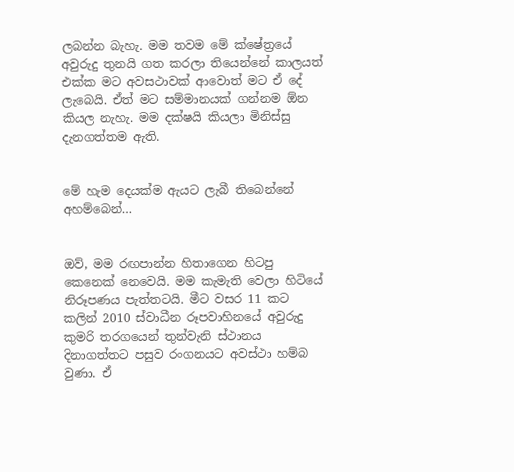ලබන්න බැහැ. මම තවම මේ ක්ෂේත්‍රයේ අවුරුදු තුනයි ගත කරලා තියෙන්නේ කාලයත් එක්ක මට අවසථාවක් ආවොත් මට ඒ දේ ලැබෙයි. ඒත් මට සම්මානයක් ගන්නම ඕන කියල නැහැ. මම දක්ෂයි කියලා මිනිස්සු දැනගත්තම ඇති.


මේ හැම දෙයක්ම ඇයට ලැබී තිබෙන්නේ අහම්බෙන්…


ඔව්, මම රඟපාන්න හිතාගෙන හිටපු කෙනෙක් නෙවෙයි. මම කැමැති වෙලා හිටියේ නිරූපණය පැත්තටයි. මීට වසර 11 කට කලින් 2010 ස්වාධීන රූපවාහිනයේ අවුරුදු කුමරි තරගයෙන් තුන්වැනි ස්ථානය දිනාගත්තට පසුව රංගනයට අවස්ථා හම්බ වුණා. ඒ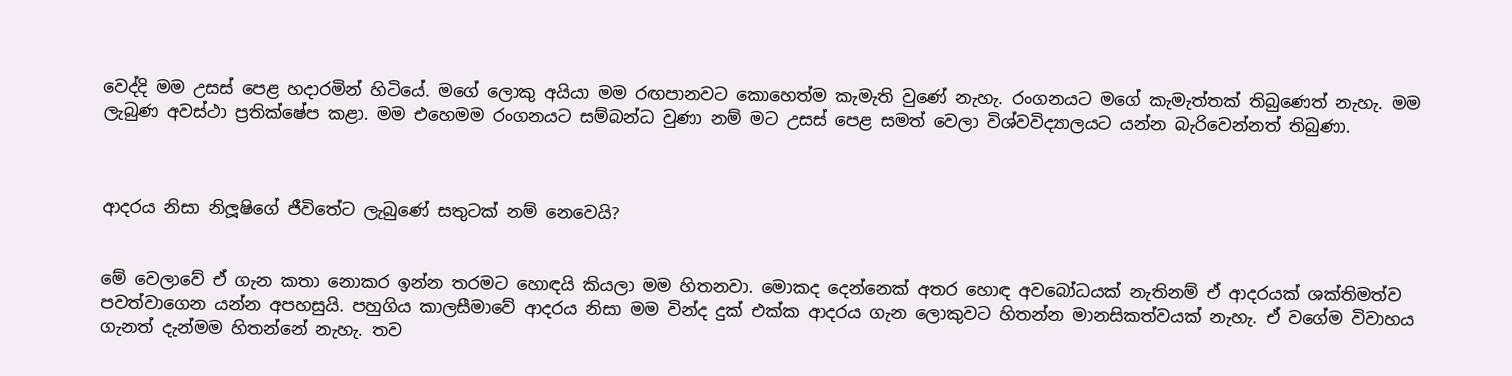වෙද්දි මම උසස් පෙළ හදාරමින් හිටියේ. මගේ ලොකු අයියා මම රඟපානවට කොහෙත්ම කැමැති වුණේ නැහැ. රංගනයට මගේ කැමැත්තක් තිබුණෙත් නැහැ. මම ලැබුණ අවස්ථා ප්‍රතික්ෂේප කළා. මම එහෙමම රංගනයට සම්බන්ධ වුණා නම් මට උසස් පෙළ සමත් වෙලා විශ්වවිද්‍යාලයට යන්න බැරිවෙන්නත් තිබුණා.



ආදරය නිසා නිලූෂිගේ ජීවිතේට ලැබුණේ සතුටක් නම් නෙවෙයි?


මේ වෙලාවේ ඒ ගැන කතා නොකර ඉන්න තරමට හොඳයි කියලා මම හිතනවා. මොකද දෙන්නෙක් අතර හොඳ අවබෝධයක් නැතිනම් ඒ ආදරයක් ශක්තිමත්ව පවත්වාගෙන යන්න අපහසුයි. පහුගිය කාලසීමාවේ ආදරය නිසා මම වින්ද දුක් එක්ක ආදරය ගැන ලොකුවට හිතන්න මානසිකත්වයක් නැහැ. ඒ වගේම විවාහය ගැනත් දැන්මම හිතන්නේ නැහැ. තව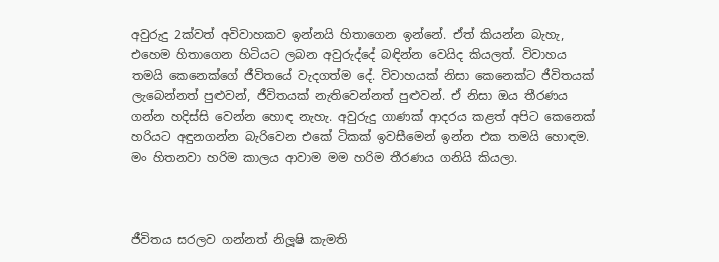අවුරුදු 2ක්වත් අවිවාහකව ඉන්නයි හිතාගෙන ඉන්නේ. ඒත් කියන්න බැහැ, එහෙම හිතාගෙන හිටියට ලබන අවුරුද්දේ බඳින්න වෙයිද කියලත්. විවාහය තමයි කෙනෙක්ගේ ජීවිතයේ වැදගත්ම දේ. විවාහයක් නිසා කෙනෙක්ට ජීවිතයක් ලැබෙන්නත් පුළුවන්, ජීවිතයක් නැතිවෙන්නත් පුළුවන්. ඒ නිසා ඔය තීරණය ගන්න හදිස්සි වෙන්න හොඳ නැහැ. අවුරුදු ගාණක් ආදරය කළත් අපිට කෙනෙක් හරියට අඳුනගන්න බැරිවෙන එකේ ටිකක් ඉවසීමෙන් ඉන්න එක තමයි හොඳම. මං හිතනවා හරිම කාලය ආවාම මම හරිම තීරණය ගනියි කියලා.



ජීවිතය සරලව ගන්නත් නිලූෂි කැමති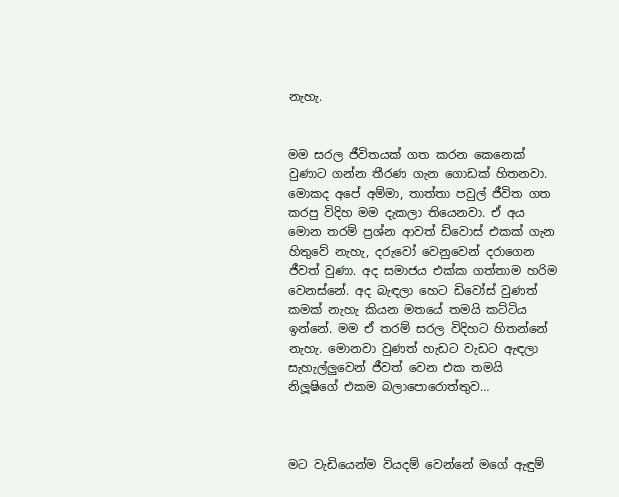නැහැ.


මම සරල ජීවිතයක් ගත කරන කෙනෙක් වුණාට ගන්න තීරණ ගැන ගොඩක් හිතනවා. මොකද අපේ අම්මා, තාත්තා පවුල් ජීවිත ගත කරපු විදිහ මම දැකලා තියෙනවා. ඒ අය මොන තරම් ප්‍රශ්න ආවත් ඩිවොස් එකක් ගැන හිතුවේ නැහැ, දරුවෝ වෙනුවෙන් දරාගෙන ජීවත් වුණා. අද සමාජය එක්ක ගත්තාම හරිම වෙනස්නේ. අද බැඳලා හෙට ඩිවෝස් වුණත් කමක් නැහැ කියන මතයේ තමයි කට්ටිය ඉන්නේ. මම ඒ තරම් සරල විදිහට හිතන්නේ නැහැ. මොනවා වුණත් හැඩට වැඩට ඇඳලා සැහැල්ලුවෙන් ජීවත් වෙන එක තමයි නිලූෂිගේ එකම බලාපොරොත්තුව…



මට වැඩියෙන්ම වියදම් වෙන්නේ මගේ ඇඳුම්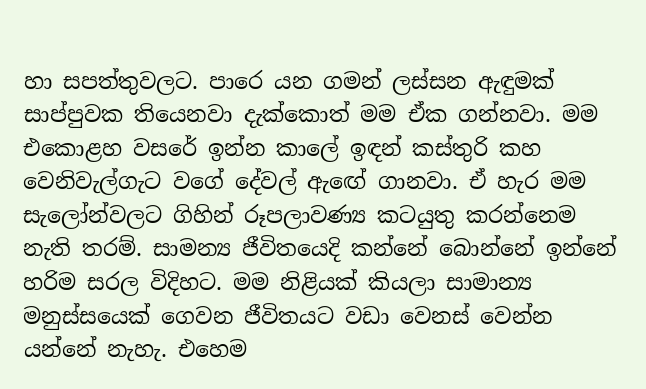හා සපත්තුවලට. පාරෙ යන ගමන් ලස්සන ඇඳුමක් සාප්පුවක තියෙනවා දැක්කොත් මම ඒක ගන්නවා. මම එකොළහ වසරේ ඉන්න කාලේ ඉඳන් කස්තුරි කහ වෙනිවැල්ගැට වගේ දේවල් ඇඟේ ගානවා. ඒ හැර මම සැලෝන්වලට ගිහින් රූපලාවණ්‍ය කටයුතු කරන්නෙම නැති තරම්. සාමන්‍ය ජීවිතයෙදි කන්නේ බොන්නේ ඉන්නේ හරිම සරල විදිහට. මම නිළියක් කියලා සාමාන්‍ය මනුස්සයෙක් ගෙවන ජීවිතයට වඩා වෙනස් වෙන්න යන්නේ නැහැ. එහෙම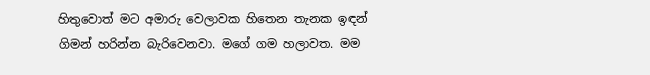හිතුවොත් මට අමාරු වෙලාවක හිතෙන තැනක ඉඳන් ගිමන් හරින්න බැරිවෙනවා. මගේ ගම හලාවත. මම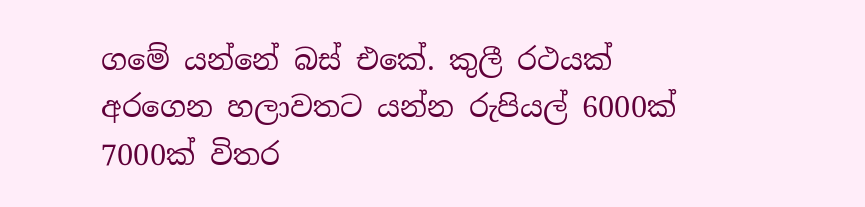ගමේ යන්නේ බස් එකේ. කුලී රථයක් අරගෙන හලාවතට යන්න රුපියල් 6000ක් 7000ක් විතර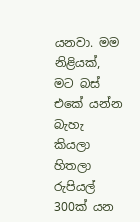යනවා. මම නිළියක්, මට බස් එකේ යන්න බැහැ කියලා හිතලා රුපියල් 300ක් යන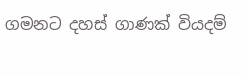ගමනට දහස් ගාණක් වියදම්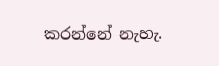කරන්නේ නැහැ.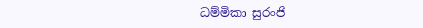ධම්මිකා සුරංජි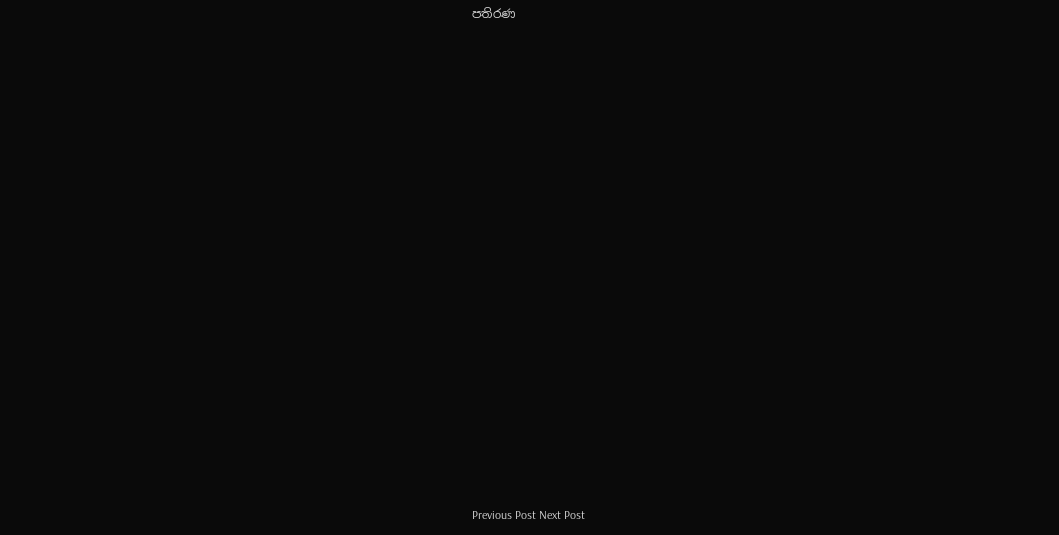පතිරණ





















Previous Post Next Post